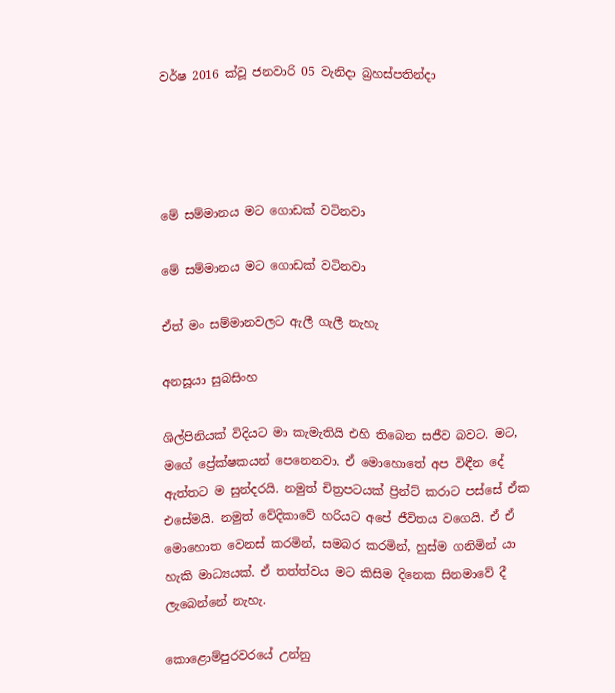වර්ෂ 2016 ක්වූ ජනවාරි 05 වැනිදා බ්‍රහස්පතින්දා




මේ සම්මානය මට ගොඩක් වටිනවා

මේ සම්මානය මට ගොඩක් වටිනවා

ඒත් මං සම්මානවලට ඇලී ගැලී නැහැ

අනසූයා සුබසිංහ

ශිල්පිනියක් විදියට මා කැමැතියි එහි තිබෙන සජීව බවට. මට, මගේ ප්‍රේක්ෂකයන් පෙනෙනවා. ඒ මොහොතේ අප විඳීන දේ ඇත්තට ම සුන්දරයි. නමුත් චිත්‍රපටයක් ප්‍රින්ට් කරාට පස්සේ ඒක එසේමයි. නමුත් වේදිකාවේ හරියට අපේ ජීවිතය වගෙයි. ඒ ඒ මොහොත වෙනස් කරමින්, සමබර කරමින්, හුස්ම ගනිමින් යා හැකි මාධ්‍යයක්. ඒ තත්ත්වය මට කිසිම දිනෙක සිනමාවේ දී ලැබෙන්නේ නැහැ.

කොළොම්පුරවරයේ උන්නු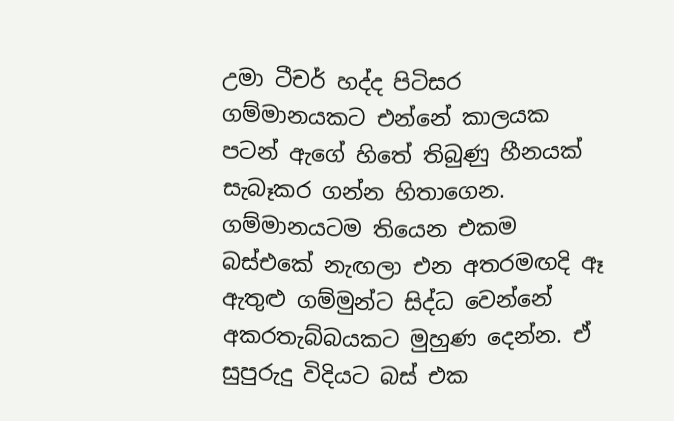උමා ටීචර් හද්ද පිටිසර ගම්මානයකට එන්නේ කාලයක පටන් ඇගේ හිතේ තිබුණු හීනයක් සැබෑකර ගන්න හිතාගෙන. ගම්මානයටම තියෙන එකම බස්එකේ නැඟලා එන අතරමඟදි ඈ ඇතුළු ගම්මුන්ට සිද්ධ වෙන්නේ අකරතැබ්බයකට මුහුණ දෙන්න. ඒ සුපුරුදු විදියට බස් එක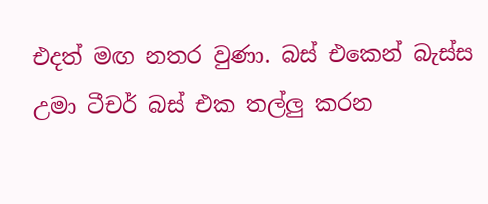එදත් මඟ නතර වුණා. බස් එකෙන් බැස්ස උමා ටීචර් බස් එක තල්ලු කරන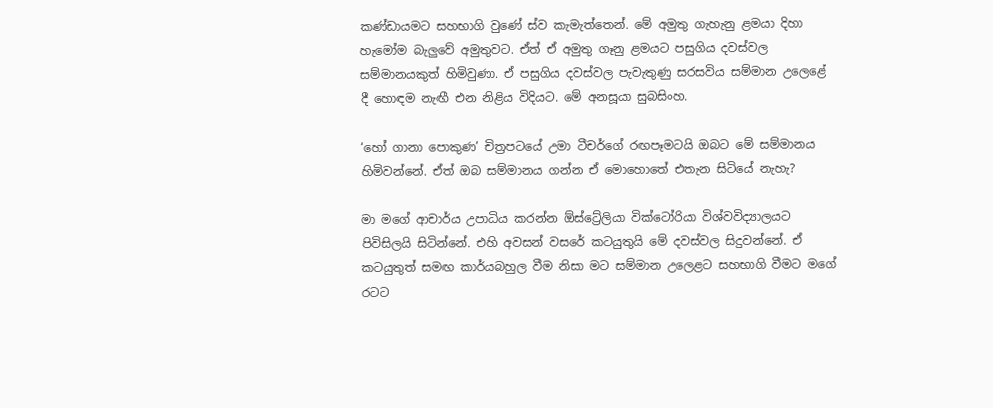කණ්ඩායමට සහභාගි වුණේ ස්ව කැමැත්තෙන්. මේ අමුතු ගැහැනු ළමයා දිහා හැමෝම බැලුවේ අමුතුවට. ඒත් ඒ අමුතු ගෑනු ළමයට පසුගිය දවස්වල සම්මානයකුත් හිමිවුණා. ඒ පසුගිය දවස්වල පැවැතුණු සරසවිය සම්මාන උලෙළේ දී හොඳම නැඟී එන නිළිය විදියට. මේ අනසූයා සුබසිංහ.

‘හෝ ගානා පොකුණ’ චිත්‍රපටයේ උමා ටීචර්ගේ රඟපෑමටයි ඔබට මේ සම්මානය හිමිවන්නේ. ඒත් ඔබ සම්මානය ගන්න ඒ මොහොතේ එතැන සිටියේ නැහැ?

මා මගේ ආචාර්ය උපාධිය කරන්න ඕස්ට්‍රේලියා වික්ටෝරියා විශ්වවිද්‍යාලයට පිවිසිලයි සිටින්නේ. එහි අවසන් වසරේ කටයුතුයි මේ දවස්වල සිදුවන්නේ. ඒ කටයුතුත් සමඟ කාර්යබහුල වීම නිසා මට සම්මාන උලෙළට සහභාගි වීමට මගේ රටට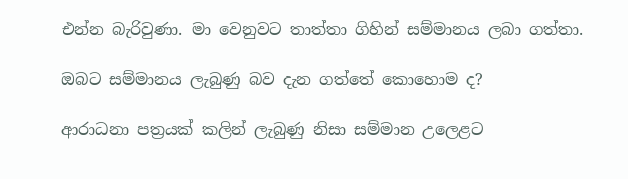එන්න බැරිවුණා. මා වෙනුවට තාත්තා ගිහින් සම්මානය ලබා ගත්තා.

ඔබට සම්මානය ලැබුණු බව දැන ගත්තේ කොහොම ද?

ආරාධනා පත්‍රයක් කලින් ලැබුණු නිසා සම්මාන උලෙළට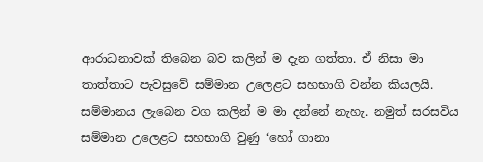ආරාධනාවක් තිබෙන බව කලින් ම දැන ගත්තා. ඒ නිසා මා තාත්තාට පැවසුවේ සම්මාන උලෙළට සහභාගි වන්න කියලයි. සම්මානය ලැබෙන වග කලින් ම මා දන්නේ නැහැ. නමුත් සරසවිය සම්මාන උලෙළට සහභාගි වුණු ‘හෝ ගානා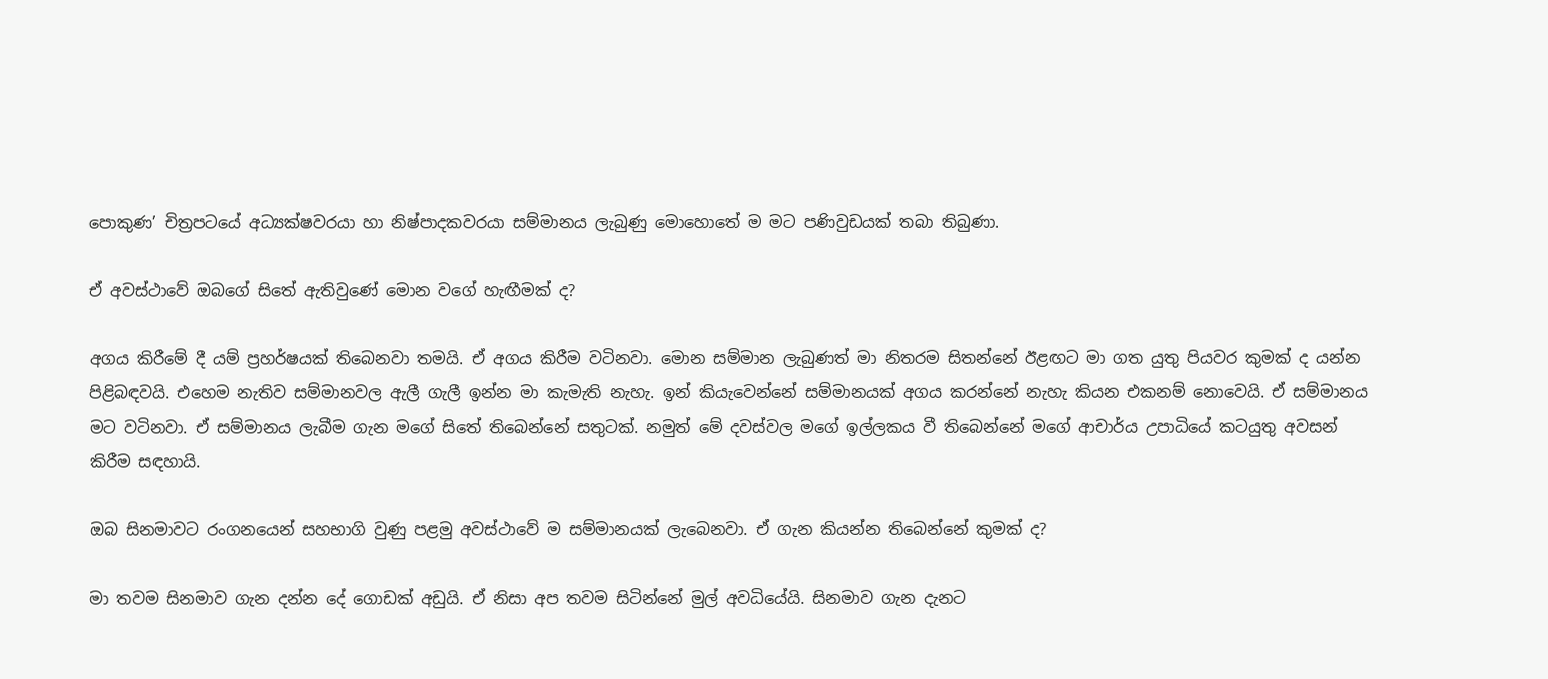පොකුණ’ චිත්‍රපටයේ අධ්‍යක්ෂවරයා හා නිෂ්පාදකවරයා සම්මානය ලැබුණු මොහොතේ ම මට පණිවුඩයක් තබා තිබුණා.

ඒ අවස්ථාවේ ඔබගේ සිතේ ඇතිවුණේ මොන වගේ හැඟීමක් ද?

අගය කිරීමේ දී යම් ප්‍රහර්ෂයක් තිබෙනවා තමයි. ඒ අගය කිරීම වටිනවා. මොන සම්මාන ලැබුණත් මා නිතරම සිතන්නේ ඊළඟට මා ගත යුතු පියවර කුමක් ද යන්න පිළිබඳවයි. එහෙම නැතිව සම්මානවල ඇලී ගැලී ඉන්න මා කැමැති නැහැ. ඉන් කියැවෙන්නේ සම්මානයක් අගය කරන්නේ නැහැ කියන එකනම් නොවෙයි. ඒ සම්මානය මට වටිනවා. ඒ සම්මානය ලැබීම ගැන මගේ සිතේ තිබෙන්නේ සතුටක්. නමුත් මේ දවස්වල මගේ ඉල්ලකය වී තිබෙන්නේ මගේ ආචාර්ය උපාධියේ කටයුතු අවසන් කිරීම සඳහායි.

ඔබ සිනමාවට රංගනයෙන් සහභාගි වුණු පළමු අවස්ථාවේ ම සම්මානයක් ලැබෙනවා. ඒ ගැන කියන්න තිබෙන්නේ කුමක් ද?

මා තවම සිනමාව ගැන දන්න දේ ගොඩක් අඩුයි. ඒ නිසා අප තවම සිටින්නේ මුල් අවධියේයි. සිනමාව ගැන දැනට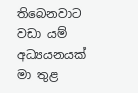තිබෙනවාට වඩා යම් අධ්‍යයනයක් මා තුළ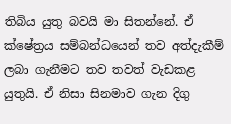තිබිය යුතු බවයි මා සිතන්නේ. ඒ ක්ෂේත්‍රය සම්බන්ධයෙන් තව අත්දැකීම් ලබා ගැනීමට තව තවත් වැඩකළ යුතුයි. ඒ නිසා සිනමාව ගැන දිගු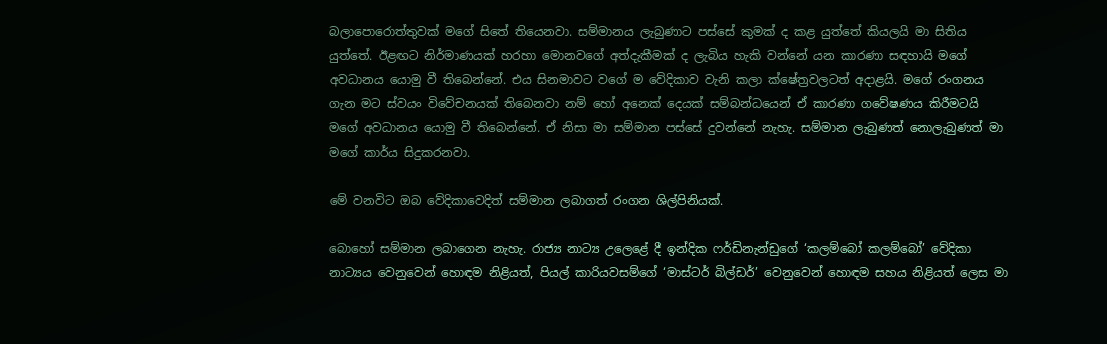බලාපොරොත්තුවක් මගේ සිතේ තියෙනවා. සම්මානය ලැබුණාට පස්සේ කුමක් ද කළ යුත්තේ කියලයි මා සිතිය යුත්තේ. ඊළඟට නිර්මාණයක් හරහා මොනවගේ අත්දැකීමක් ද ලැබිය හැකි වන්නේ යන කාරණා සඳහායි මගේ අවධානය යොමු වී තිබෙන්නේ. එය සිනමාවට වගේ ම වේදිකාව වැනි කලා ක්ෂේත්‍රවලටත් අදාළයි. මගේ රංගනය ගැන මට ස්වයං විවේචනයක් තිබෙනවා නම් හෝ අනෙක් දෙයක් සම්බන්ධයෙන් ඒ කාරණා ගවේෂණය කිරීමටයි මගේ අවධානය යොමු වී තිබෙන්නේ. ඒ නිසා මා සම්මාන පස්සේ දුවන්නේ නැහැ. සම්මාන ලැබුණත් නොලැබුණත් මා මගේ කාර්ය සිදුකරනවා.

මේ වනවිට ඔබ වේදිකාවෙදිත් සම්මාන ලබාගත් රංගන ශිල්පිනියක්.

බොහෝ සම්මාන ලබාගෙන නැහැ. රාජ්‍ය නාට්‍ය උලෙළේ දී ඉන්දික ෆර්ඩිනැන්ඩුගේ ‘කලම්බෝ කලම්බෝ’ වේදිකා නාට්‍යය වෙනුවෙන් හොඳම නිළියත්, පියල් කාරියවසම්ගේ ‘මාස්ටර් බිල්ඩර්’ වෙනුවෙන් හොඳම සහය නිළියත් ලෙස මා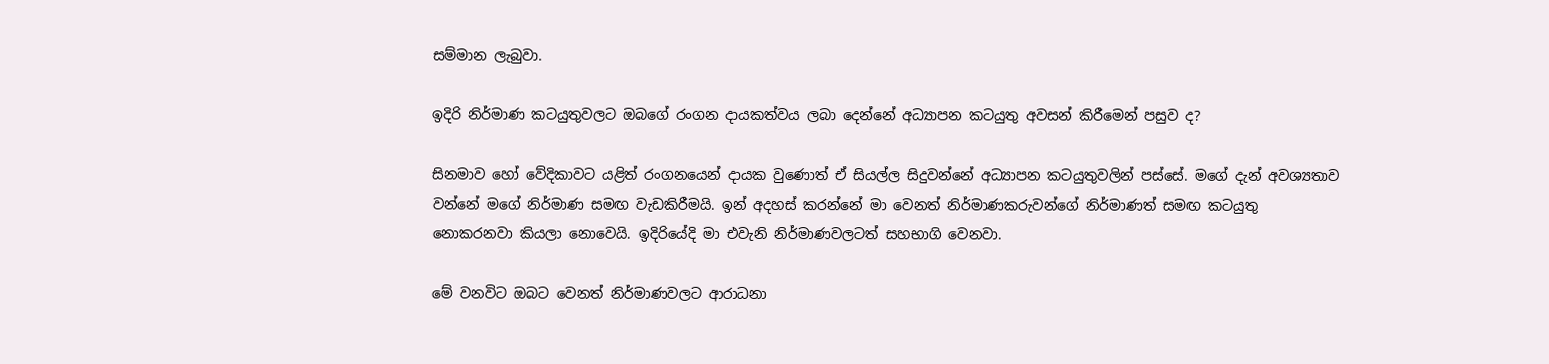සම්මාන ලැබුවා.

ඉදිරි නිර්මාණ කටයුතුවලට ඔබගේ රංගන දායකත්වය ලබා දෙන්නේ අධ්‍යාපන කටයුතු අවසන් කිරීමෙන් පසුව ද?

සිනමාව හෝ වේදිකාවට යළිත් රංගනයෙන් දායක වුණොත් ඒ සියල්ල සිදුවන්නේ අධ්‍යාපන කටයුතුවලින් පස්සේ. මගේ දැන් අවශ්‍යතාව වන්නේ මගේ නිර්මාණ සමඟ වැඩකිරීමයි. ඉන් අදහස් කරන්නේ මා වෙනත් නිර්මාණකරුවන්ගේ නිර්මාණත් සමඟ කටයුතු නොකරනවා කියලා නොවෙයි. ඉදිරියේදි මා එවැනි නිර්මාණවලටත් සහභාගි වෙනවා.

මේ වනවිට ඔබට වෙනත් නිර්මාණවලට ආරාධනා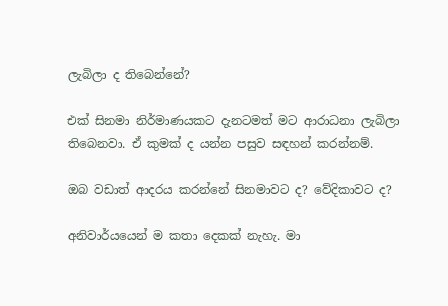ලැබිලා ද තිබෙන්නේ?

එක් සිනමා නිර්මාණයකට දැනටමත් මට ආරාධනා ලැබිලා තිබෙනවා. ඒ කුමක් ද යන්න පසුව සඳහන් කරන්නම්.

ඔබ වඩාත් ආදරය කරන්නේ සිනමාවට ද? වේදිකාවට ද?

අනිවාර්යයෙන් ම කතා දෙකක් නැහැ. මා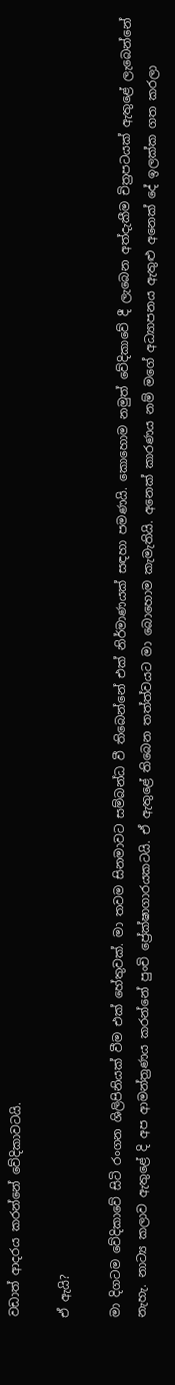වඩාත් ආදරය කරන්නේ වේදිකාවටයි.

ඒ ඇයි?

මා දිගටම වේදිකාවේ සිටි රංගන ශිලිපිනියක් වීම එක් හේතුවක්. මා තවම සිනමාවට සම්බන්ධ වී තිබෙන්නේ එක් නිර්මාණයක් සඳහා පමණයි. කොහොම නමුත් වේදිකාවේ දී ලැබෙන අත්දැකීම චිත්‍රපටයක් ඇතුළේ ලැබෙන්නේ නැහැ. නාට්‍ය කලාව ඇතුළේ දි අප ආමන්ත්‍රණය කරන්නේ පුංචි ප්‍රේක්ෂාගාරයකටයි. ඒ ඇතුළේ තිබෙන තත්ත්වයට මා බොහොම කැමැතියි. අනෙක් කාරණය නම් මගේ අධ්‍යාපනය ඇතුළු අනෙක් දේ ඉලක්ක ගත කරලා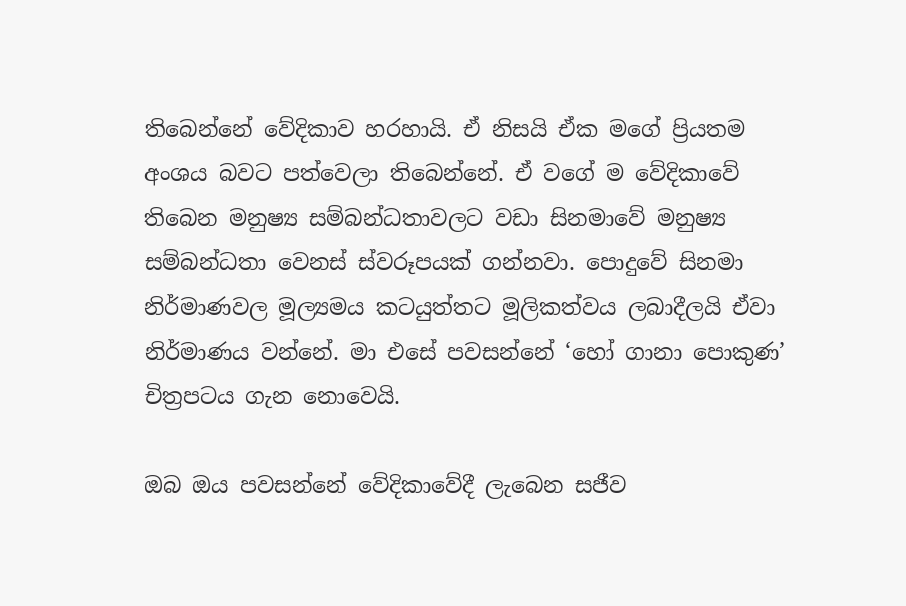තිබෙන්නේ වේදිකාව හරහායි. ඒ නිසයි ඒක මගේ ප්‍රියතම අංශය බවට පත්වෙලා තිබෙන්නේ. ඒ වගේ ම වේදිකාවේ තිබෙන මනුෂ්‍ය සම්බන්ධතාවලට වඩා සිනමාවේ මනුෂ්‍ය සම්බන්ධතා වෙනස් ස්වරූපයක් ගන්නවා. පොදුවේ සිනමා නිර්මාණවල මූල්‍යමය කටයුත්තට මූලිකත්වය ලබාදීලයි ඒවා නිර්මාණය වන්නේ. මා එසේ පවසන්නේ ‘හෝ ගානා පොකුණ’ චිත්‍රපටය ගැන නොවෙයි.

ඔබ ඔය පවසන්නේ වේදිකාවේදී ලැබෙන සජීව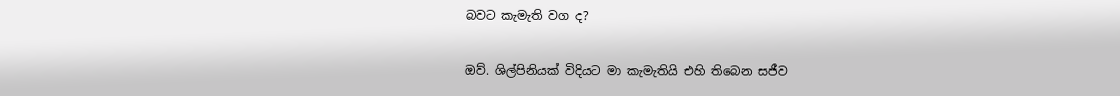බවට කැමැති වග ද?

ඔව්. ශිල්පිනියක් විදියට මා කැමැතියි එහි තිබෙන සජීව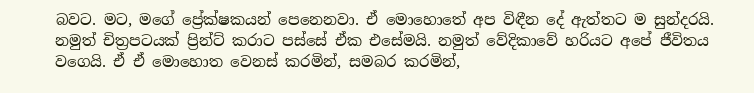බවට. මට, මගේ ප්‍රේක්ෂකයන් පෙනෙනවා. ඒ මොහොතේ අප විඳීන දේ ඇත්තට ම සුන්දරයි. නමුත් චිත්‍රපටයක් ප්‍රින්ට් කරාට පස්සේ ඒක එසේමයි. නමුත් වේදිකාවේ හරියට අපේ ජීවිතය වගෙයි. ඒ ඒ මොහොත වෙනස් කරමින්, සමබර කරමින්,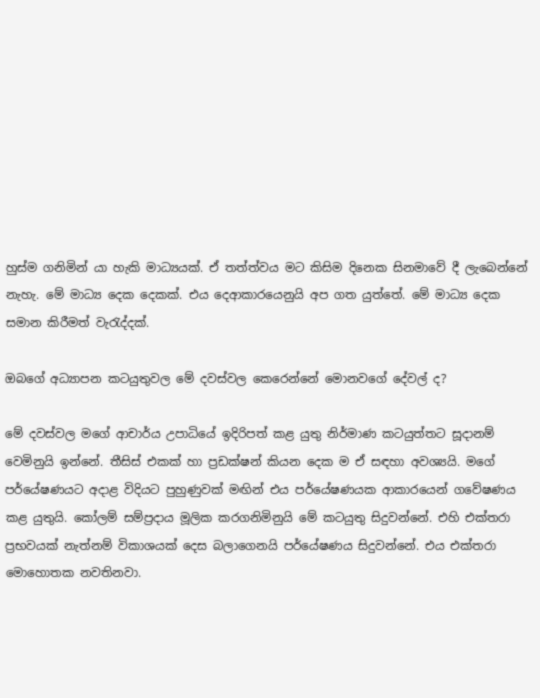හුස්ම ගනිමින් යා හැකි මාධ්‍යයක්. ඒ තත්ත්වය මට කිසිම දිනෙක සිනමාවේ දී ලැබෙන්නේ නැහැ. මේ මාධ්‍ය දෙක දෙකක්. එය දෙආකාරයෙනුයි අප ගත යුත්තේ. මේ මාධ්‍ය දෙක සමාන කිරීමත් වැරැද්දක්.

ඔබගේ අධ්‍යාපන කටයුතුවල මේ දවස්වල කෙරෙන්නේ මොනවගේ දේවල් ද?

මේ දවස්වල මගේ ආචාර්ය උපාධියේ ඉදිරිපත් කළ යුතු නිර්මාණ කටයුත්තට සූදානම් වෙමිනුයි ඉන්නේ. තීසිස් එකක් හා ප්‍රඩක්ෂන් කියන දෙක ම ඒ සඳහා අවශ්‍යයි. මගේ පර්යේෂණයට අදාළ විදියට පුහුණුවක් මඟින් එය පර්යේෂණයක ආකාරයෙන් ගවේෂණය කළ යුතුයි. කෝලම් සම්ප්‍රදාය මූලික කරගනිමිනුයි මේ කටයුතු සිදුවන්නේ. එහි එක්තරා ප්‍රභවයක් නැත්නම් විකාශයක් දෙස බලාගෙනයි පර්යේෂණය සිදුවන්නේ. එය එක්තරා මොහොතක නවතිනවා.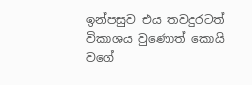ඉන්පසුව එය තවදුරටත් විකාශය වුණොත් කොයි වගේ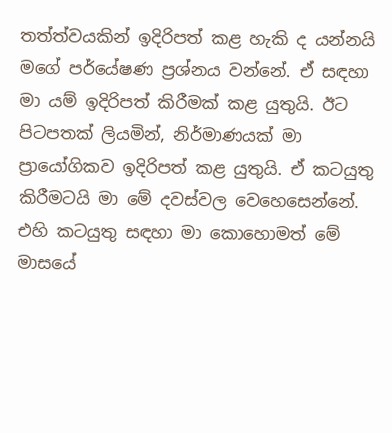තත්ත්වයකින් ඉදිරිපත් කළ හැකි ද යන්නයි මගේ පර්යේෂණ ප්‍රශ්නය වන්නේ. ඒ සඳහා මා යම් ඉදිරිපත් කිරීමක් කළ යුතුයි. ඊට පිටපතක් ලියමින්, නිර්මාණයක් මා ප්‍රායෝගිකව ඉදිරිපත් කළ යුතුයි. ඒ කටයුතු කිරීමටයි මා මේ දවස්වල වෙහෙසෙන්නේ. එහි කටයුතු සඳහා මා කොහොමත් මේ මාසයේ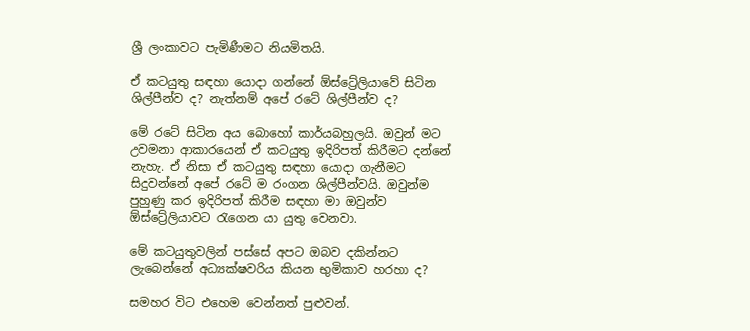ශ්‍රී ලංකාවට පැමිණීමට නියමිතයි.

ඒ කටයුතු සඳහා යොදා ගන්නේ ඕස්ට්‍රේලියාවේ සිටින ශිල්පීන්ව ද? නැත්නම් අපේ රටේ ශිල්පීන්ව ද?

මේ රටේ සිටින අය බොහෝ කාර්යබහුලයි. ඔවුන් මට උවමනා ආකාරයෙන් ඒ කටයුතු ඉදිරිපත් කිරීමට දන්නේ නැහැ. ඒ නිසා ඒ කටයුතු සඳහා යොදා ගැනීමට සිදුවන්නේ අපේ රටේ ම රංගන ශිල්පීන්වයි. ඔවුන්ම පුහුණු කර ඉදිරිපත් කිරීම සඳහා මා ඔවුන්ව ඕස්ට්‍රේලියාවට රැගෙන යා යුතු වෙනවා.

මේ කටයුතුවලින් පස්සේ අපට ඔබව දකින්නට ලැබෙන්නේ අධ්‍යක්ෂවරිය කියන භුමිකාව හරහා ද?

සමහර විට එහෙම වෙන්නත් පුළුවන්.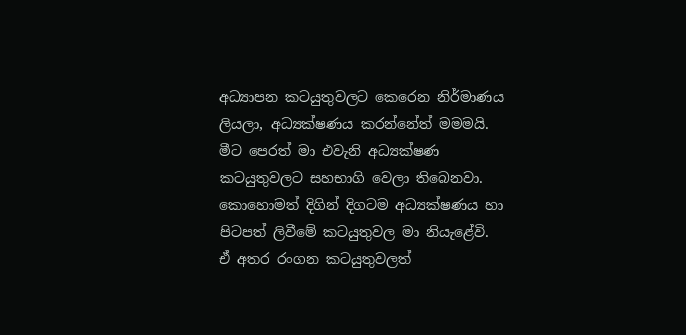අධ්‍යාපන කටයුතුවලට කෙරෙන නිර්මාණය ලියලා, අධ්‍යක්ෂණය කරන්නේත් මමමයි. මීට පෙරත් මා එවැනි අධ්‍යක්ෂණ කටයුතුවලට සහභාගි වෙලා තිබෙනවා. කොහොමත් දිගින් දිගටම අධ්‍යක්ෂණය හා පිටපත් ලිවීමේ කටයුතුවල මා නියැළේවි. ඒ අතර රංගන කටයුතුවලත්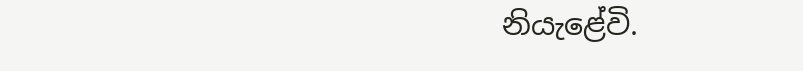නියැළේවි.